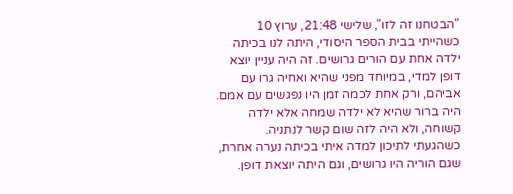"הבטחנו זה לזו", שלישי 21:48, ערוץ 10
כשהייתי בבית הספר היסודי, היתה לנו בכיתה ילדה אחת עם הורים גרושים. זה היה עניין יוצא דופן למדי, במיוחד מפני שהיא ואחיה גרו עם אביהם, ורק אחת לכמה זמן היו נפגשים עם אמם. היה ברור שהיא לא ילדה שמחה אלא ילדה קשוחה, ולא היה לזה שום קשר לנתניה.
כשהגעתי לתיכון למדה איתי בכיתה נערה אחרת, שגם הוריה היו גרושים, וגם היתה יוצאת דופן.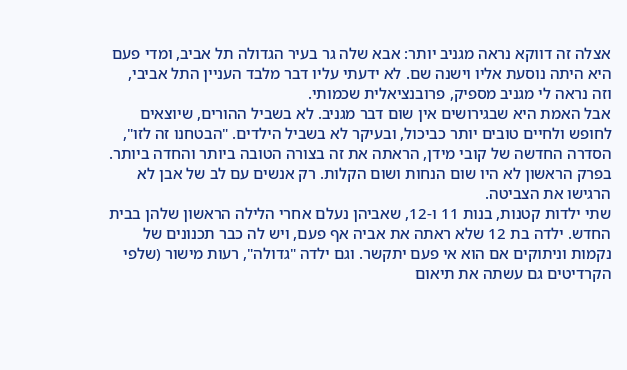אצלה זה דווקא נראה מגניב יותר: אבא שלה גר בעיר הגדולה תל אביב, ומדי פעם היא היתה נוסעת אליו וישנה שם. לא ידעתי עליו דבר מלבד העניין התל אביבי, וזה נראה לי מגניב מספיק, פרובנציאלית שכמותי.
אבל האמת היא שבגירושים אין שום דבר מגניב. לא בשביל ההורים, שיוצאים לחופש ולחיים טובים יותר כביכול, ובעיקר לא בשביל הילדים. "הבטחנו זה לזו", הסדרה החדשה של קובי מידן, הראתה את זה בצורה הטובה ביותר והחדה ביותר. בפרק הראשון לא היו שום הנחות ושום הקלות. רק אנשים עם לב של אבן לא הרגישו את הצביטה.
שתי ילדות קטנות, בנות 11 ו-12, שאביהן נעלם אחרי הלילה הראשון שלהן בבית החדש. ילדה בת 12 שלא ראתה את אביה אף פעם, ויש לה כבר תכנונים של נקמות וניתוקים אם הוא אי פעם יתקשר. וגם ילדה "גדולה", רעות מישור (שלפי הקרדיטים גם עשתה את תיאום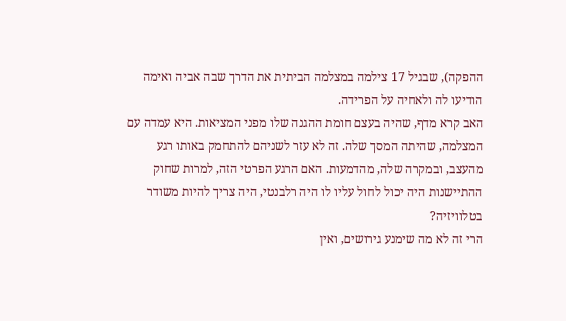ההפקה), שבגיל 17 צילמה במצלמה הביתית את הדרך שבה אביה ואימה הודיעו לה ולאחיה על הפרידה.
האב קרא מדף, שהיה בעצם חומת ההגנה שלו מפני המציאות. היא עמדה עם המצלמה, שהיתה המסך שלה. זה לא עזר לשניהם להתחמק באותו רגע מהעצב, ובמקרה שלה, מהדמעות. האם הרגע הפרטי הזה, למרות שחוק ההתיישנות היה יכול לחול עליו לו היה רלבנטי, היה צריך להיות משודר בטלוויזיה?
הרי זה לא מה שימנע גירושים, ואין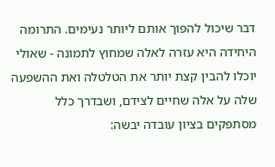דבר שיכול להפוך אותם ליותר נעימים. התרומה היחידה היא עזרה לאלה שמחוץ לתמונה - שאולי יוכלו להבין קצת יותר את הטלטלה ואת ההשפעה שלה על אלה שחיים לצידם, ושבדרך כלל מסתפקים בציון עובדה יבשה: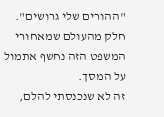"ההורים שלי גרושים". חלק מהעולם שמאחורי המשפט הזה נחשף אתמול על המסך.
זה לא שנכנסתי להלם,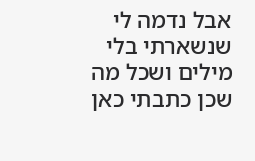אבל נדמה לי שנשארתי בלי מילים ושכל מה שכן כתבתי כאן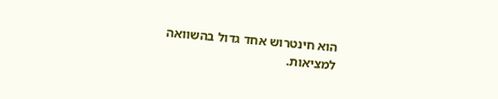הוא חינטרוש אחד גדול בהשוואה למציאות.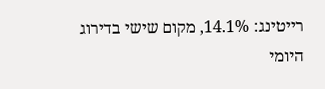רייטינג: 14.1%, מקום שישי בדירוג היומי